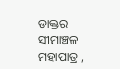ଡାକ୍ତର ସୀମାଞ୍ଚଳ ମହାପାତ୍ର ,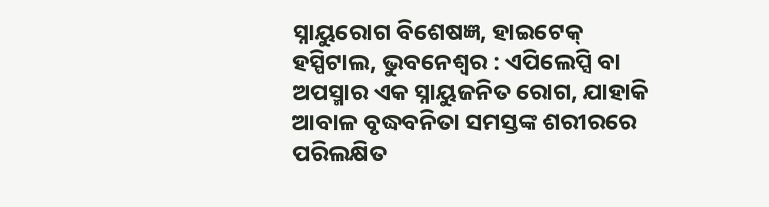ସ୍ନାୟୁରୋଗ ବିଶେଷଜ୍ଞ, ହାଇଟେକ୍ ହସ୍ପିଟାଲ, ଭୁବନେଶ୍ୱର : ଏପିଲେପ୍ସି ବା ଅପସ୍ମାର ଏକ ସ୍ନାୟୁଜନିତ ରୋଗ, ଯାହାକି ଆବାଳ ବୃଦ୍ଧବନିତା ସମସ୍ତଙ୍କ ଶରୀରରେ ପରିଲକ୍ଷିତ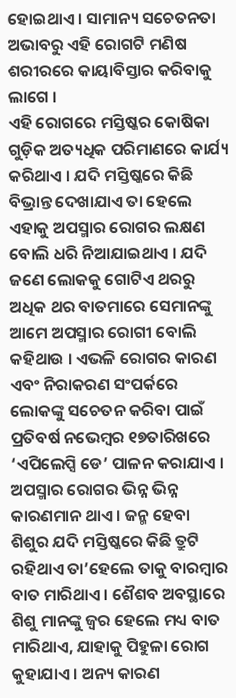ହୋଇଥାଏ । ସାମାନ୍ୟ ସଚେତନତା ଅଭାବରୁ ଏହି ରୋଗଟି ମଣିଷ ଶରୀରରେ କାୟାବିସ୍ତାର କରିବାକୁ ଲାଗେ ।
ଏହି ରୋଗରେ ମସ୍ତିଷ୍କର କୋଷିକା ଗୁଡ଼ିକ ଅତ୍ୟଧିକ ପରିମାଣରେ କାର୍ଯ୍ୟ କରିଥାଏ । ଯଦି ମସ୍ତିଷ୍କରେ କିଛି ବିଭ୍ରାନ୍ତ ଦେଖାଯାଏ ତା ହେଲେ ଏହାକୁ ଅପସ୍ମାର ରୋଗର ଲକ୍ଷଣ ବୋଲି ଧରି ନିଆଯାଇଥାଏ । ଯଦି ଜଣେ ଲୋକକୁ ଗୋଟିଏ ଥରରୁ ଅଧିକ ଥର ବାତମାରେ ସେମାନଙ୍କୁ ଆମେ ଅପସ୍ମାର ରୋଗୀ ବୋଲି କହିଥାଉ । ଏଭଳି ରୋଗର କାରଣ ଏବଂ ନିରାକରଣ ସଂପର୍କରେ ଲୋକଙ୍କୁ ସଚେତନ କରିବା ପାଇଁ ପ୍ରତିବର୍ଷ ନଭେମ୍ବର ୧୭ତାରିଖରେ ‘ଏପିଲେପ୍ସି ଡେ’ ପାଳନ କରାଯାଏ ।
ଅପସ୍ମାର ରୋଗର ଭିନ୍ନ ଭିନ୍ନ କାରଣମାନ ଥାଏ । ଜନ୍ମ ହେବା ଶିଶୁର ଯଦି ମସ୍ତିଷ୍କରେ କିଛି ତ୍ରୁଟି ରହିଥାଏ ତା’ହେଲେ ତାକୁ ବାରମ୍ବାର ବାତ ମାରିଥାଏ । ଶୈଶବ ଅବସ୍ଥାରେ ଶିଶୁ ମାନଙ୍କୁ ଜ୍ୱର ହେଲେ ମଧ୍ୟ ବାତ ମାରିଥାଏ, ଯାହାକୁ ପିହୁଳା ରୋଗ କୁହାଯାଏ । ଅନ୍ୟ କାରଣ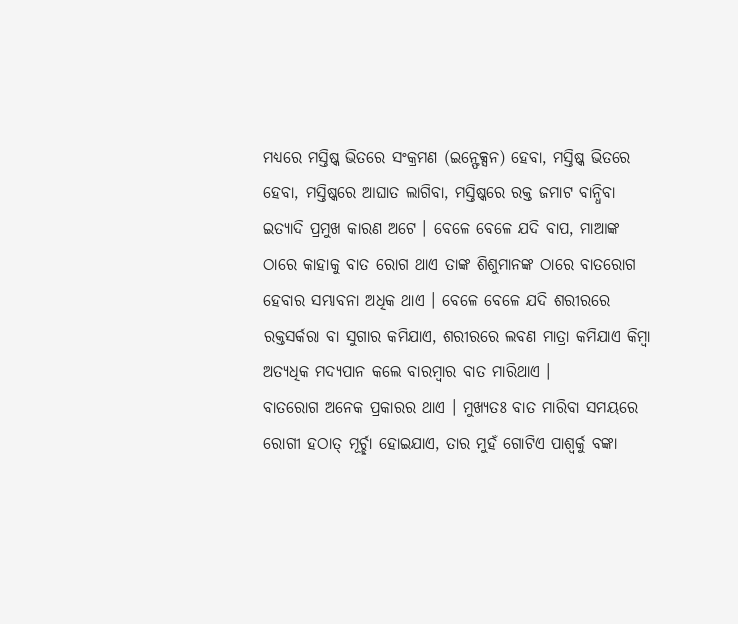ମଧ୍ୟରେ ମସ୍ତିଷ୍କ ଭିତରେ ସଂକ୍ରମଣ (ଇନ୍ଫେକ୍ସନ) ହେବା, ମସ୍ତିଷ୍କ ଭିତରେ ହେବା, ମସ୍ତିଷ୍କରେ ଆଘାତ ଲାଗିବା, ମସ୍ତିଷ୍କରେ ରକ୍ତ ଜମାଟ ବାନ୍ଧିବା ଇତ୍ୟାଦି ପ୍ରମୁଖ କାରଣ ଅଟେ । ବେଳେ ବେଳେ ଯଦି ବାପ, ମାଆଙ୍କ ଠାରେ କାହାକୁ ବାତ ରୋଗ ଥାଏ ତାଙ୍କ ଶିଶୁମାନଙ୍କ ଠାରେ ବାତରୋଗ ହେବାର ସମ୍ଭାବନା ଅଧିକ ଥାଏ । ବେଳେ ବେଳେ ଯଦି ଶରୀରରେ ରକ୍ତସର୍କରା ବା ସୁଗାର କମିଯାଏ, ଶରୀରରେ ଲବଣ ମାତ୍ରା କମିଯାଏ କିମ୍ବା ଅତ୍ୟଧିକ ମଦ୍ୟପାନ କଲେ ବାରମ୍ବାର ବାତ ମାରିଥାଏ ।
ବାତରୋଗ ଅନେକ ପ୍ରକାରର ଥାଏ । ମୁଖ୍ୟତଃ ବାତ ମାରିବା ସମୟରେ ରୋଗୀ ହଠାତ୍ ମୂର୍ଚ୍ଛା ହୋଇଯାଏ, ତାର ମୁହଁ ଗୋଟିଏ ପାଶ୍ୱର୍କୁ ବଙ୍କା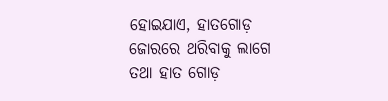ହୋଇଯାଏ, ହାତଗୋଡ଼ ଜୋରରେ ଥରିବାକୁ ଲାଗେ ତଥା ହାତ ଗୋଡ଼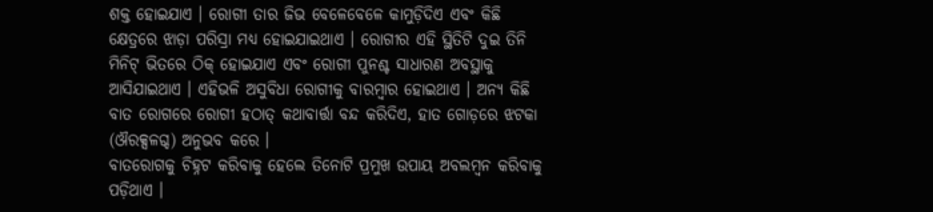ଶକ୍ତ ହୋଇଯାଏ । ରୋଗୀ ତାର ଜିଭ ବେଳେବେଳେ କାମୁଡ଼ିଦିଏ ଏବଂ କିଛି କ୍ଷେତ୍ରରେ ଝାଡ଼ା ପରିସ୍ରା ମଧ୍ୟ ହୋଇଯାଇଥାଏ । ରୋଗୀର ଏହି ସ୍ଥିତିଟି ଦୁଇ ତିନି ମିନିଟ୍ ଭିତରେ ଠିକ୍ ହୋଇଯାଏ ଏବଂ ରୋଗୀ ପୁନଶ୍ଚ ସାଧାରଣ ଅବସ୍ଥାକୁ ଆସିଯାଇଥାଏ । ଏହିଭଳି ଅସୁବିଧା ରୋଗୀକୁ ବାରମ୍ବାର ହୋଇଥାଏ । ଅନ୍ୟ କିଛି ବାତ ରୋଗରେ ରୋଗୀ ହଠାତ୍ କଥାବାର୍ତ୍ତା ବନ୍ଦ କରିଦିଏ, ହାତ ଗୋଡ଼ରେ ଝଟକା (ଔରକ୍ସଳଗ୍ଦ) ଅନୁଭବ କରେ ।
ବାତରୋଗକୁ ଚିହ୍ନଟ କରିବାକୁ ହେଲେ ତିନୋଟି ପ୍ରମୁଖ ଉପାୟ ଅବଲମ୍ବନ କରିବାକୁ ପଡ଼ିଥାଏ ।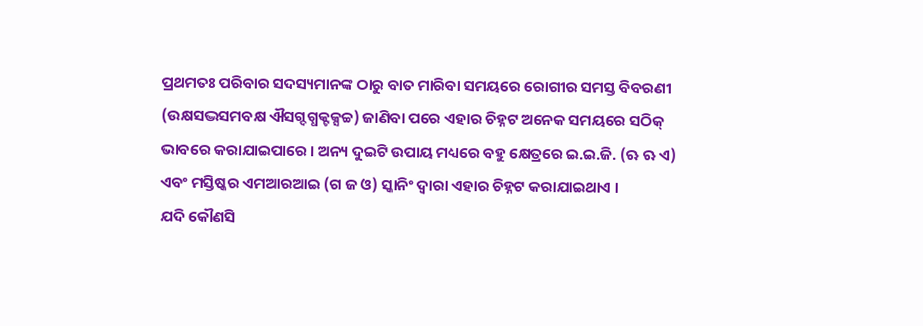ପ୍ରଥମତଃ ପରିବାର ସଦସ୍ୟମାନଙ୍କ ଠାରୁ ବାତ ମାରିବା ସମୟରେ ରୋଗୀର ସମସ୍ତ ବିବରଣୀ (ଉକ୍ଷସଦ୍ଭସମବକ୍ଷ ଐସଗ୍ଦଗ୍ଧକ୍ଟକ୍ସଚ୍ଚ) ଜାଣିବା ପରେ ଏହାର ଚିହ୍ନଟ ଅନେକ ସମୟରେ ସଠିକ୍ ଭାବରେ କରାଯାଇପାରେ । ଅନ୍ୟ ଦୁଇଟି ଉପାୟ ମଧ୍ୟରେ ବହୁ କ୍ଷେତ୍ରରେ ଇ.ଇ.ଜି. (ଋ ଋ ଏ) ଏବଂ ମସ୍ତିଷ୍କର ଏମଆରଆଇ (ଗ ଜ ଓ) ସ୍କାନିଂ ଦ୍ୱାରା ଏହାର ଚିହ୍ନଟ କରାଯାଇଥାଏ ।
ଯଦି କୌଣସି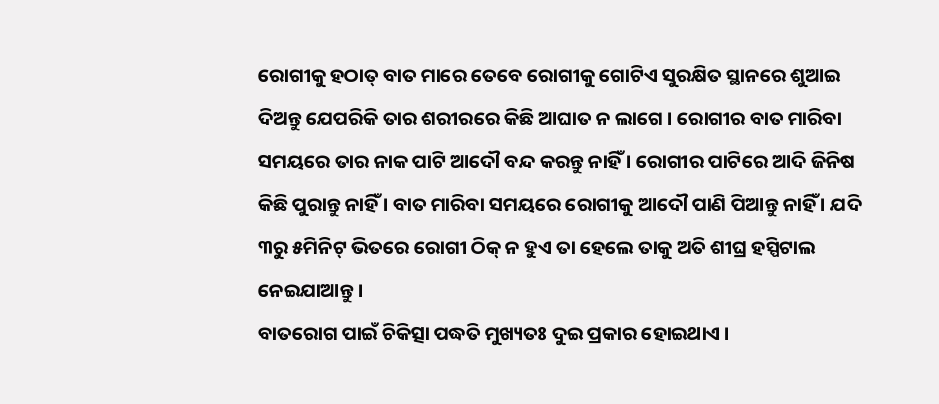ରୋଗୀକୁ ହଠାତ୍ ବାତ ମାରେ ତେବେ ରୋଗୀକୁ ଗୋଟିଏ ସୁରକ୍ଷିତ ସ୍ଥାନରେ ଶୁଆଇ ଦିଅନ୍ତୁ ଯେପରିକି ତାର ଶରୀରରେ କିଛି ଆଘାତ ନ ଲାଗେ । ରୋଗୀର ବାତ ମାରିବା ସମୟରେ ତାର ନାକ ପାଟି ଆଦୌ ବନ୍ଦ କରନ୍ତୁ ନାହିଁ । ରୋଗୀର ପାଟିରେ ଆଦି ଜିନିଷ କିଛି ପୁରାନ୍ତୁ ନାହିଁ । ବାତ ମାରିବା ସମୟରେ ରୋଗୀକୁ ଆଦୌ ପାଣି ପିଆନ୍ତୁ ନାହିଁ । ଯଦି ୩ରୁ ୫ମିନିଟ୍ ଭିତରେ ରୋଗୀ ଠିକ୍ ନ ହୁଏ ତା ହେଲେ ତାକୁ ଅତି ଶୀଘ୍ର ହସ୍ପିଟାଲ ନେଇଯାଆନ୍ତୁ ।
ବାତରୋଗ ପାଇଁ ଚିକିତ୍ସା ପଦ୍ଧତି ମୁଖ୍ୟତଃ ଦୁଇ ପ୍ରକାର ହୋଇଥାଏ ।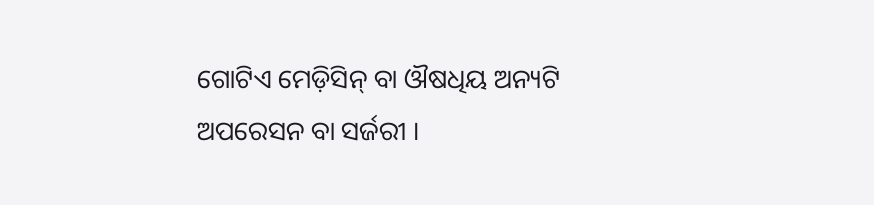ଗୋଟିଏ ମେଡ଼ିସିନ୍ ବା ଔଷଧିୟ ଅନ୍ୟଟି ଅପରେସନ ବା ସର୍ଜରୀ ।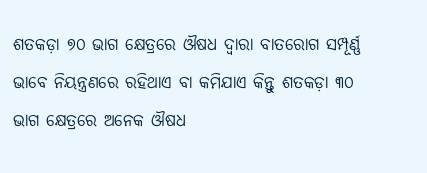ଶତକଡ଼ା ୭୦ ଭାଗ କ୍ଷେତ୍ରରେ ଔଷଧ ଦ୍ୱାରା ବାତରୋଗ ସମ୍ପୂର୍ଣ୍ଣ ଭାବେ ନିୟନ୍ତ୍ରଣରେ ରହିଥାଏ ବା କମିଯାଏ କିନ୍ତୁ ଶତକଡ଼ା ୩୦ ଭାଗ କ୍ଷେତ୍ରରେ ଅନେକ ଔଷଧ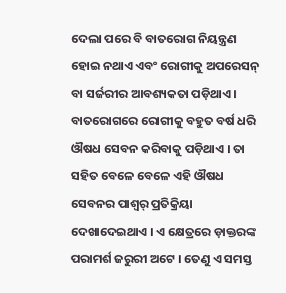ଦେଲା ପରେ ବି ବାତରୋଗ ନିୟନ୍ତ୍ରଣ ହୋଇ ନଥାଏ ଏବଂ ରୋଗୀକୁ ଅପରେସନ୍ ବା ସର୍ଜରୀର ଆବଶ୍ୟକତା ପଡ଼ିଥାଏ । ବାତରୋଗରେ ରୋଗୀକୁ ବହୁତ ବର୍ଷ ଧରି ଔଷଧ ସେବନ କରିବାକୁ ପଡ଼ିଥାଏ । ତା ସହିତ ବେଳେ ବେଳେ ଏହି ଔଷଧ ସେବନର ପାଶ୍ୱର୍ ପ୍ରତିକ୍ରିୟା ଦେଖାଦେଇଥାଏ । ଏ କ୍ଷେତ୍ରରେ ଡ଼ାକ୍ତରଙ୍କ ପରାମର୍ଶ ଜରୁରୀ ଅଟେ । ତେଣୁ ଏ ସମସ୍ତ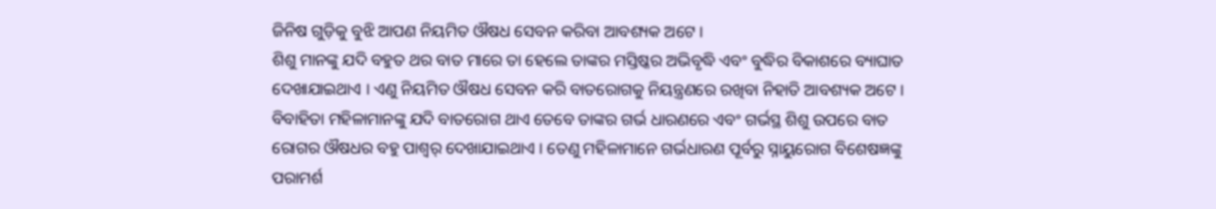ଜିନିଷ ଗୁଡ଼ିକୁ ବୁଝି ଆପଣ ନିୟମିତ ଔଷଧ ସେବନ କରିବା ଆବଶ୍ୟକ ଅଟେ ।
ଶିଶୁ ମାନଙ୍କୁ ଯଦି ବହୁତ ଥର ବାତ ମାରେ ତା ହେଲେ ତାଙ୍କର ମସ୍ତିଷ୍କର ଅଭିବୃଦ୍ଧି ଏବଂ ବୁଦ୍ଧିର ବିକାଶରେ ବ୍ୟାଘାତ ଦେଖାଯାଇଥାଏ । ଏଣୁ ନିୟମିତ ଔଷଧ ସେବନ କରି ବାତରୋଗକୁ ନିୟନ୍ତ୍ରଣରେ ରଖିବା ନିହାତି ଆବଶ୍ୟକ ଅଟେ । ବିବାହିତା ମହିଳାମାନଙ୍କୁ ଯଦି ବାତରୋଗ ଥାଏ ତେବେ ତାଙ୍କର ଗର୍ଭ ଧାରଣରେ ଏବଂ ଗର୍ଭସ୍ଥ ଶିଶୁ ଉପରେ ବାତ ରୋଗର ଔଷଧର ବହୁ ପାଶ୍ୱର୍ ଦେଖାଯାଇଥାଏ । ତେଣୁ ମହିଳାମାନେ ଗର୍ଭଧାରଣ ପୂର୍ବରୁ ସ୍ନାୟୁରୋଗ ବିଶେଷଜ୍ଞଙ୍କୁ ପରାମର୍ଶ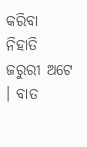କରିବା ନିହାତି ଜରୁରୀ ଅଟେ । ବାତ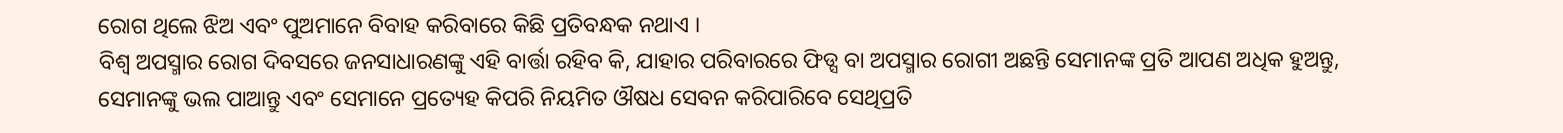ରୋଗ ଥିଲେ ଝିଅ ଏବଂ ପୁଅମାନେ ବିବାହ କରିବାରେ କିଛି ପ୍ରତିବନ୍ଧକ ନଥାଏ ।
ବିଶ୍ୱ ଅପସ୍ମାର ରୋଗ ଦିବସରେ ଜନସାଧାରଣଙ୍କୁ ଏହି ବାର୍ତ୍ତା ରହିବ କି, ଯାହାର ପରିବାରରେ ଫିଡ୍ସ ବା ଅପସ୍ମାର ରୋଗୀ ଅଛନ୍ତି ସେମାନଙ୍କ ପ୍ରତି ଆପଣ ଅଧିକ ହୁଅନ୍ତୁ, ସେମାନଙ୍କୁ ଭଲ ପାଆନ୍ତୁ ଏବଂ ସେମାନେ ପ୍ରତ୍ୟେହ କିପରି ନିୟମିତ ଔଷଧ ସେବନ କରିପାରିବେ ସେଥିପ୍ରତି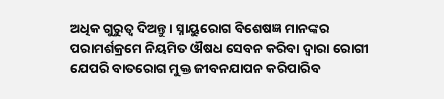ଅଧିକ ଗୁରୁତ୍ୱ ଦିଅନ୍ତୁ । ସ୍ନାୟୁରୋଗ ବିଶେଷଜ୍ଞ ମାନଙ୍କର ପରାମର୍ଶକ୍ରମେ ନିୟମିତ ଔଷଧ ସେବନ କରିବା ଦ୍ୱାରା ରୋଗୀ ଯେପରି ବାତରୋଗ ମୁକ୍ତ ଜୀବନଯାପନ କରିପାରିବ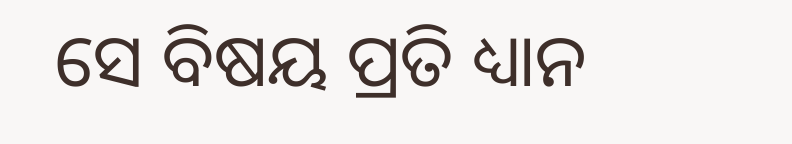ସେ ବିଷୟ ପ୍ରତି ଧ୍ୟାନ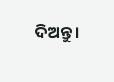ଦିଅନ୍ତୁ ।